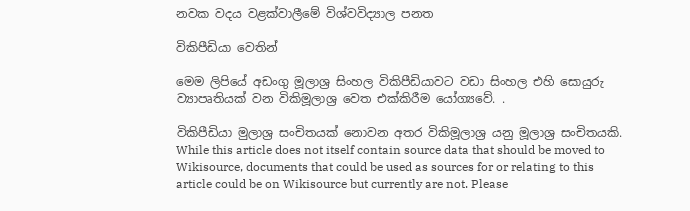නවක වදය වළක්වාලීමේ විශ්වවිද්‍යාල පනත

විකිපීඩියා වෙතින්

මෙම ලිපියේ අඩංගු මූලාශ්‍ර සිංහල විකිපීඩියාවට වඩා සිංහල එහි සොයුරු ව්‍යාපෘතියක් වන විකිමූලාශ්‍ර වෙත එක්කිරීම යෝග්‍යවේ. .

විකිපීඩියා මුලාශ්‍ර සංචිතයක් නොවන අතර විකිමූලාශ්‍ර යනු මූලාශ්‍ර සංචිතයකි. While this article does not itself contain source data that should be moved to Wikisource, documents that could be used as sources for or relating to this article could be on Wikisource but currently are not. Please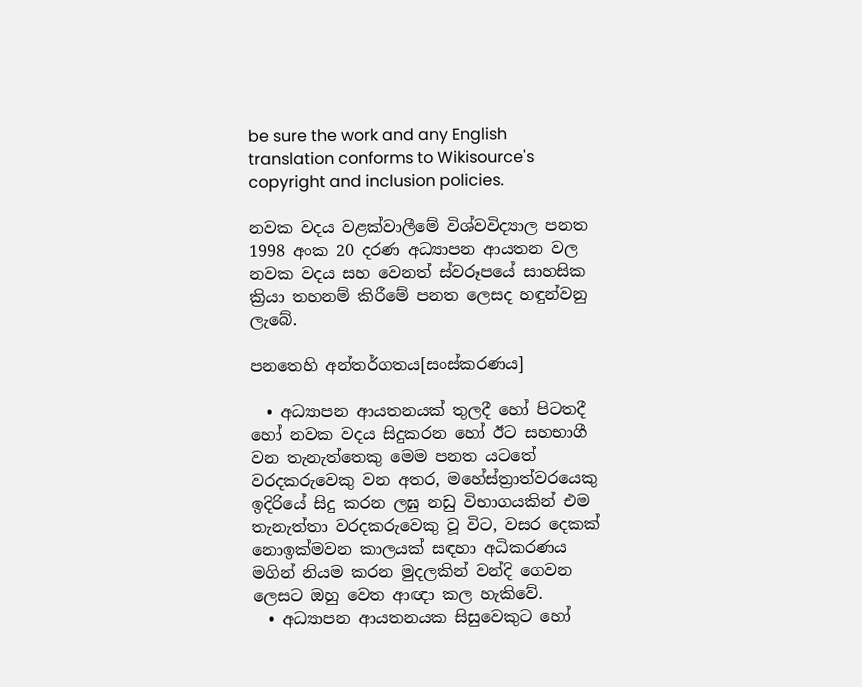be sure the work and any English translation conforms to Wikisource's copyright and inclusion policies.

නවක වදය වළක්වාලීමේ විශ්වවිද්‍යාල පනත 1998 අංක 20 දරණ අධ්‍යාපන ආයතන වල නවක වදය සහ වෙනත් ස්වරූපයේ සාහසික ක්‍රියා තහනම් කිරීමේ පනත ලෙසද හඳුන්වනු ලැබේ.

පනතෙහි අන්තර්ගතය[සංස්කරණය]

  • අධ්‍යාපන ආයතනයක් තුලදී හෝ පිටතදී හෝ නවක වදය සිදුකරන හෝ ඊට සහභාගී වන තැනැත්තෙකු මෙම පනත යටතේ වරදකරුවෙකු වන අතර, මහේස්ත්‍රාත්වරයෙකු ඉදිරියේ සිදු කරන ලඝු නඩු විභාගයකින් එම තැනැත්තා වරදකරුවෙකු වූ විට, වසර දෙකක් නොඉක්මවන කාලයක් සඳහා අධිකරණය මගින් නියම කරන මුදලකින් වන්දි ගෙවන ලෙසට ඔහු වෙත ආඥා කල හැකිවේ.
  • අධ්‍යාපන ආයතනයක සිසුවෙකුට හෝ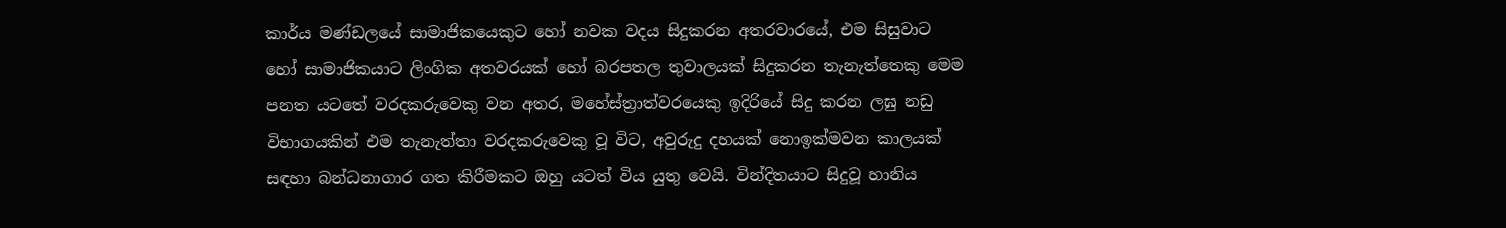කාර්ය මණ්ඩලයේ සාමාජිකයෙකුට හෝ නවක වදය සිදුකරන අතරවාරයේ, එම සිසුවාට හෝ සාමාජිකයාට ලිංගික අතවරයක් හෝ බරපතල තුවාලයක් සිදුකරන තැනැත්තෙකු මෙම පනත යටතේ වරදකරුවෙකු වන අතර, මහේස්ත්‍රාත්වරයෙකු ඉදිරියේ සිදු කරන ලඝු නඩු විභාගයකින් එම තැනැත්තා වරදකරුවෙකු වූ විට, අවුරුදු දහයක් නොඉක්මවන කාලයක් සඳහා බන්ධනාගාර ගත කිරීමකට ඔහු යටත් විය යුතු වෙයි. වින්දිතයාට සිදුවූ හානිය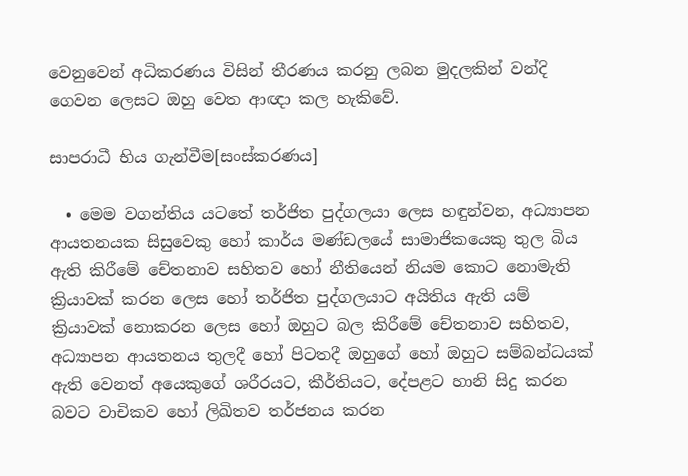වෙනුවෙන් අධිකරණය විසින් තීරණය කරනු ලබන මුදලකින් වන්දි ගෙවන ලෙසට ඔහු වෙත ආඥා කල හැකිවේ.

සාපරාධී භිය ගැන්වීම[සංස්කරණය]

  • මෙම වගන්තිය යටතේ තර්ජිත පුද්ගලයා ලෙස හඳුන්වන, අධ්‍යාපන ආයතනයක සිසුවෙකු හෝ කාර්ය මණ්ඩලයේ සාමාජිකයෙකු තුල බිය ඇති කිරීමේ චේතනාව සහිතව හෝ නීතියෙන් නියම කොට නොමැති ක්‍රියාවක් කරන ලෙස හෝ තර්ජිත පුද්ගලයාට අයිතිය ඇති යම් ක්‍රියාවක් නොකරන ලෙස හෝ ඔහුට බල කිරීමේ චේතනාව සහිතව, අධ්‍යාපන ආයතනය තුලදී හෝ පිටතදී ඔහුගේ හෝ ඔහුට සම්බන්ධයක් ඇති වෙනත් අයෙකුගේ ශරීරයට, කීර්තියට, දේපළට හානි සිදු කරන බවට වාචිකව හෝ ලිඛිතව තර්ජනය කරන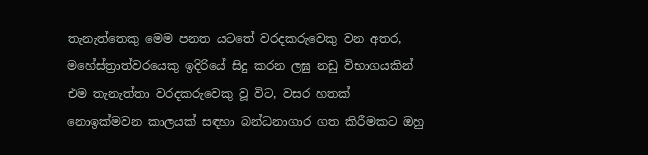තැනැත්තෙකු මෙම පනත යටතේ වරදකරුවෙකු වන අතර, මහේස්ත්‍රාත්වරයෙකු ඉදිරියේ සිදු කරන ලඝු නඩු විභාගයකින් එම තැනැත්තා වරදකරුවෙකු වූ විට, වසර හතක් නොඉක්මවන කාලයක් සඳහා බන්ධනාගාර ගත කිරීමකට ඔහු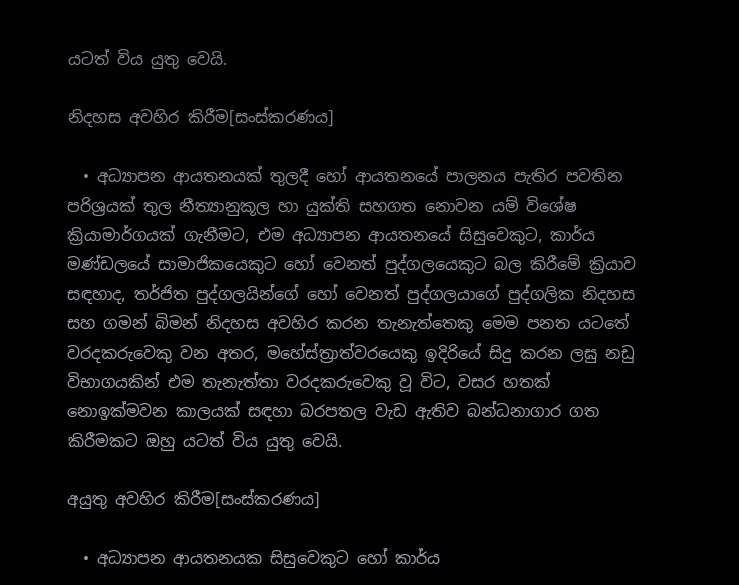යටත් විය යුතු වෙයි.

නිදහස අවහිර කිරීම[සංස්කරණය]

  • අධ්‍යාපන ආයතනයක් තුලදී හෝ ආයතනයේ පාලනය පැතිර පවතින පරිශ්‍රයක් තුල නීත්‍යානුකූල හා යුක්ති සහගත නොවන යම් විශේෂ ක්‍රියාමාර්ගයක් ගැනීමට, එම අධ්‍යාපන ආයතනයේ සිසුවෙකුට, කාර්ය මණ්ඩලයේ සාමාජිකයෙකුට හෝ වෙනත් පුද්ගලයෙකුට බල කිරීමේ ක්‍රියාව සඳහාද, තර්ජිත පුද්ගලයින්ගේ හෝ වෙනත් පුද්ගලයාගේ පුද්ගලික නිදහස සහ ගමන් බිමන් නිදහස අවහිර කරන තැනැත්තෙකු මෙම පනත යටතේ වරදකරුවෙකු වන අතර, මහේස්ත්‍රාත්වරයෙකු ඉදිරියේ සිදු කරන ලඝු නඩු විභාගයකින් එම තැනැත්තා වරදකරුවෙකු වූ විට, වසර හතක් නොඉක්මවන කාලයක් සඳහා බරපතල වැඩ ඇතිව බන්ධනාගාර ගත කිරීමකට ඔහු යටත් විය යුතු වෙයි.

අයුතු අවහිර කිරීම[සංස්කරණය]

  • අධ්‍යාපන ආයතනයක සිසුවෙකුට හෝ කාර්ය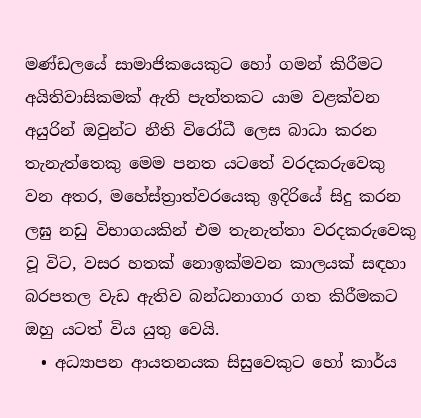මණ්ඩලයේ සාමාජිකයෙකුට හෝ ගමන් කිරීමට අයිතිවාසිකමක් ඇති පැත්තකට යාම වළක්වන අයුරින් ඔවුන්ට නීති විරෝධී ලෙස බාධා කරන තැනැත්තෙකු මෙම පනත යටතේ වරදකරුවෙකු වන අතර, මහේස්ත්‍රාත්වරයෙකු ඉදිරියේ සිදු කරන ලඝු නඩු විභාගයකින් එම තැනැත්තා වරදකරුවෙකු වූ විට, වසර හතක් නොඉක්මවන කාලයක් සඳහා බරපතල වැඩ ඇතිව බන්ධනාගාර ගත කිරීමකට ඔහු යටත් විය යුතු වෙයි.
  • අධ්‍යාපන ආයතනයක සිසුවෙකුට හෝ කාර්ය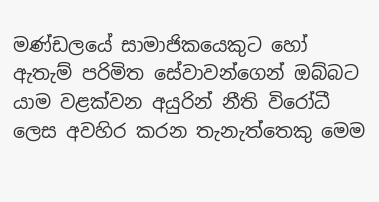මණ්ඩලයේ සාමාජිකයෙකුට හෝ ඇතැම් පරිමිත සේවාවන්ගෙන් ඔබ්බට යාම වළක්වන අයුරින් නීති විරෝධී ලෙස අවහිර කරන තැනැත්තෙකු මෙම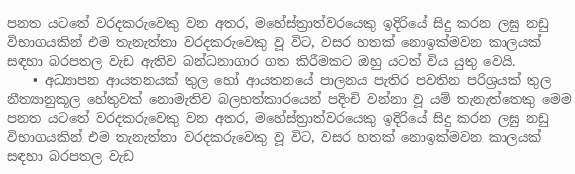පනත යටතේ වරදකරුවෙකු වන අතර, මහේස්ත්‍රාත්වරයෙකු ඉදිරියේ සිදු කරන ලඝු නඩු විභාගයකින් එම තැනැත්තා වරදකරුවෙකු වූ විට, වසර හතක් නොඉක්මවන කාලයක් සඳහා බරපතල වැඩ ඇතිව බන්ධනාගාර ගත කිරීමකට ඔහු යටත් විය යුතු වෙයි.
    • අධ්‍යාපන ආයතනයක් තුල හෝ ආයතනයේ පාලනය පැතිර පවතින පරිශ්‍රයක් තුල නීත්‍යානුකූල හේතුවක් නොමැතිව බලහත්කාරයෙන් පදිංචි වන්නා වූ යම් තැනැත්තෙකු මෙම පනත යටතේ වරදකරුවෙකු වන අතර, මහේස්ත්‍රාත්වරයෙකු ඉදිරියේ සිදු කරන ලඝු නඩු විභාගයකින් එම තැනැත්තා වරදකරුවෙකු වූ විට, වසර හතක් නොඉක්මවන කාලයක් සඳහා බරපතල වැඩ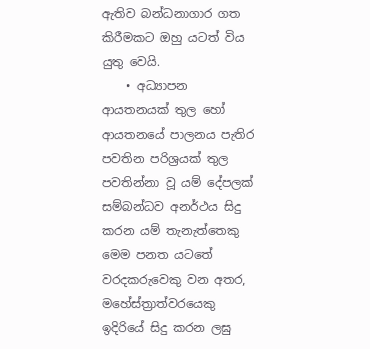ඇතිව බන්ධනාගාර ගත කිරීමකට ඔහු යටත් විය යුතු වෙයි.
    • අධ්‍යාපන ආයතනයක් තුල හෝ ආයතනයේ පාලනය පැතිර පවතින පරිශ්‍රයක් තුල පවතින්නා වූ යම් දේපලක් සම්බන්ධව අනර්ථය සිදු කරන යම් තැනැත්තෙකු මෙම පනත යටතේ වරදකරුවෙකු වන අතර, මහේස්ත්‍රාත්වරයෙකු ඉදිරියේ සිදු කරන ලඝු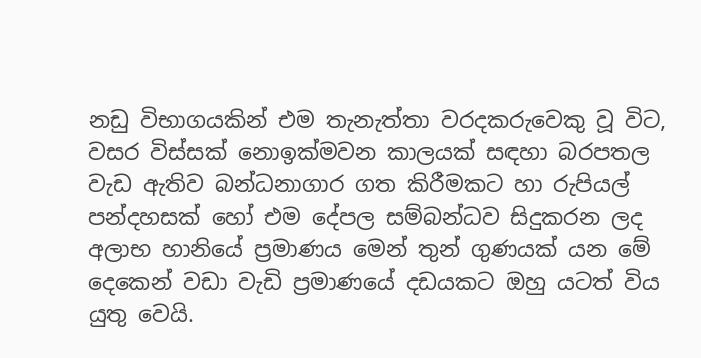නඩු විභාගයකින් එම තැනැත්තා වරදකරුවෙකු වූ විට, වසර විස්සක් නොඉක්මවන කාලයක් සඳහා බරපතල වැඩ ඇතිව බන්ධනාගාර ගත කිරීමකට හා රුපියල් පන්දහසක් හෝ එම දේපල සම්බන්ධව සිදුකරන ලද අලාභ හානියේ ප්‍රමාණය මෙන් තුන් ගුණයක් යන මේ දෙකෙන් වඩා වැඩි ප්‍රමාණයේ දඩයකට ඔහු යටත් විය යුතු වෙයි.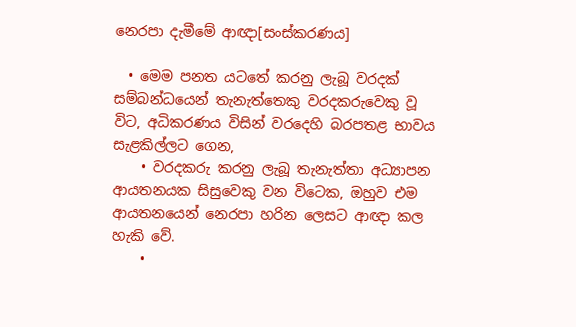නෙරපා දැමීමේ ආඥා[සංස්කරණය]

  • මෙම පනත යටතේ කරනු ලැබූ වරදක් සම්බන්ධයෙන් තැනැත්තෙකු වරදකරුවෙකු වූ විට, අධිකරණය විසින් වරදෙහි බරපතළ භාවය සැළකිල්ලට ගෙන,
    • වරදකරු කරනු ලැබූ තැනැත්තා අධ්‍යාපන ආයතනයක සිසුවෙකු වන විටෙක, ඔහුව එම ආයතනයෙන් නෙරපා හරින ලෙසට ආඥා කල හැකි වේ.
    •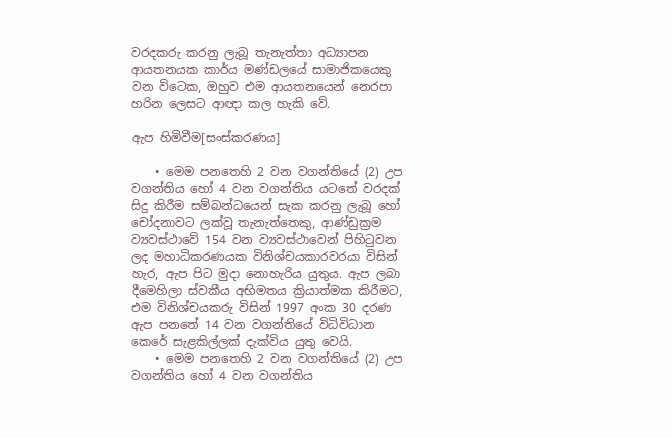වරදකරු කරනු ලැබූ තැනැත්තා අධ්‍යාපන ආයතනයක කාර්ය මණ්ඩලයේ සාමාජිකයෙකු වන විටෙක, ඔහුව එම ආයතනයෙන් නෙරපා හරින ලෙසට ආඥා කල හැකි වේ.

ඇප හිමිවීම[සංස්කරණය]

    • මෙම පනතෙහි 2 වන වගන්තියේ (2) උප වගන්තිය හෝ 4 වන වගන්තිය යටතේ වරදක් සිදු කිරීම සම්බන්ධයෙන් සැක කරනු ලැබූ හෝ චෝදනාවට ලක්වූ තැනැත්තෙකු, ආණ්ඩුක්‍රම ව්‍යවස්ථාවේ 154 වන ව්‍යවස්ථාවෙන් පිහිටුවන ලද මහාධිකරණයක විනිශ්චයකාරවරයා විසින් හැර, ඇප පිට මුදා නොහැරිය යුතුය. ඇප ලබා දීමෙහිලා ස්වකීය අභිමතය ක්‍රියාත්මක කිරීමට, එම විනිශ්චයකරු විසින් 1997 අංක 30 දරණ ඇප පනතේ 14 වන වගන්තියේ විධිවිධාන කෙරේ සැළකිල්ලක් දැක්විය යුතු වෙයි.
    • මෙම පනතෙහි 2 වන වගන්තියේ (2) උප වගන්තිය හෝ 4 වන වගන්තිය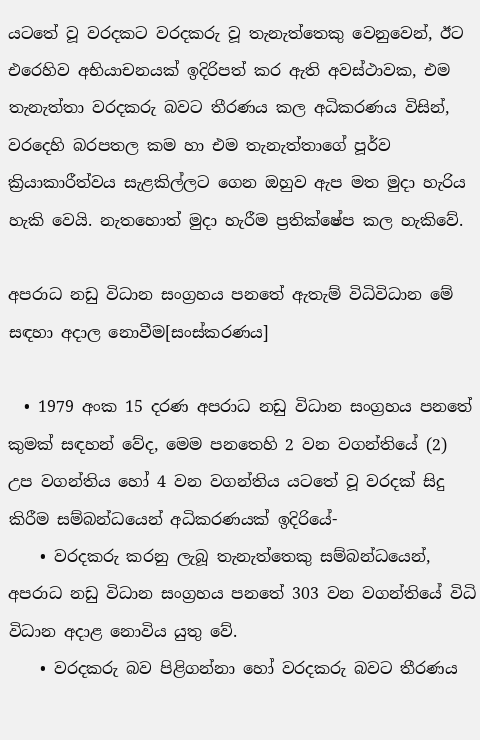යටතේ වූ වරදකට වරදකරු වූ තැනැත්තෙකු වෙනුවෙන්, ඊට එරෙහිව අභියාචනයක් ඉදිරිපත් කර ඇති අවස්ථාවක, එම තැනැත්තා වරදකරු බවට තීරණය කල අධිකරණය විසින්, වරදෙහි බරපතල කම හා එම තැනැත්තාගේ පූර්ව ක්‍රියාකාරීත්වය සැළකිල්ලට ගෙන ඔහුව ඇප මත මුදා හැරිය හැකි වෙයි. නැතහොත් මුදා හැරීම ප්‍රතික්ෂේප කල හැකිවේ.

අපරාධ නඩු විධාන සංග්‍රහය පනතේ ඇතැම් විධිවිධාන මේ සඳහා අදාල නොවීම[සංස්කරණය]

  • 1979 අංක 15 දරණ අපරාධ නඩු විධාන සංග්‍රහය පනතේ කුමක් සඳහන් වේද, මෙම පනතෙහි 2 වන වගන්තියේ (2) උප වගන්තිය හෝ 4 වන වගන්තිය යටතේ වූ වරදක් සිදු කිරීම සම්බන්ධයෙන් අධිකරණයක් ඉදිරියේ-
    • වරදකරු කරනු ලැබූ තැනැත්තෙකු සම්බන්ධයෙන්, අපරාධ නඩු විධාන සංග්‍රහය පනතේ 303 වන වගන්තියේ විධි විධාන අදාළ නොවිය යුතු වේ.
    • වරදකරු බව පිළිගන්නා හෝ වරදකරු බවට තීරණය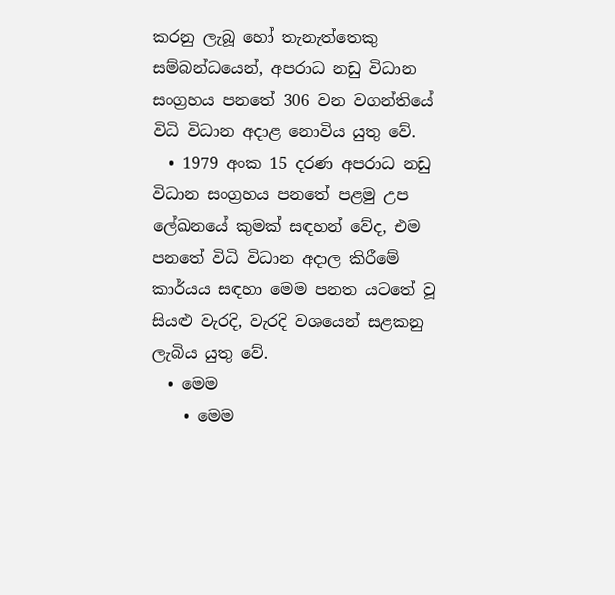කරනු ලැබූ හෝ තැනැත්තෙකු සම්බන්ධයෙන්, අපරාධ නඩු විධාන සංග්‍රහය පනතේ 306 වන වගන්තියේ විධි විධාන අදාළ නොවිය යුතු වේ.
  • 1979 අංක 15 දරණ අපරාධ නඩු විධාන සංග්‍රහය පනතේ පළමු උප ලේඛනයේ කුමක් සඳහන් වේද, එම පනතේ විධි විධාන අදාල කිරීමේ කාර්යය සඳහා මෙම පනත යටතේ වූ සියළු වැරදි, වැරදි වශයෙන් සළකනු ලැබිය යුතු වේ.
  • මෙම
    • මෙම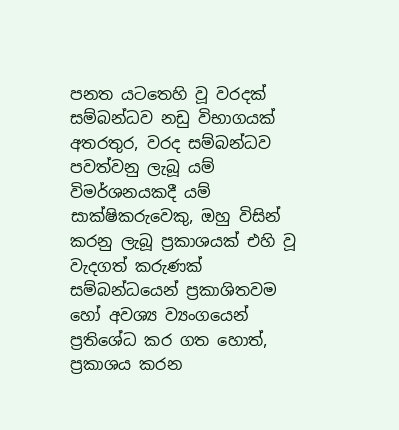පනත යටතෙහි වූ වරදක් සම්බන්ධව නඩු විභාගයක් අතරතුර, වරද සම්බන්ධව පවත්වනු ලැබූ යම් විමර්ශනයකදී යම් සාක්ෂිකරුවෙකු, ඔහු විසින් කරනු ලැබූ ප්‍රකාශයක් එහි වූ වැදගත් කරුණක් සම්බන්ධයෙන් ප්‍රකාශිතවම හෝ අවශ්‍ය ව්‍යංගයෙන් ප්‍රතිශේධ කර ගත හොත්, ප්‍රකාශය කරන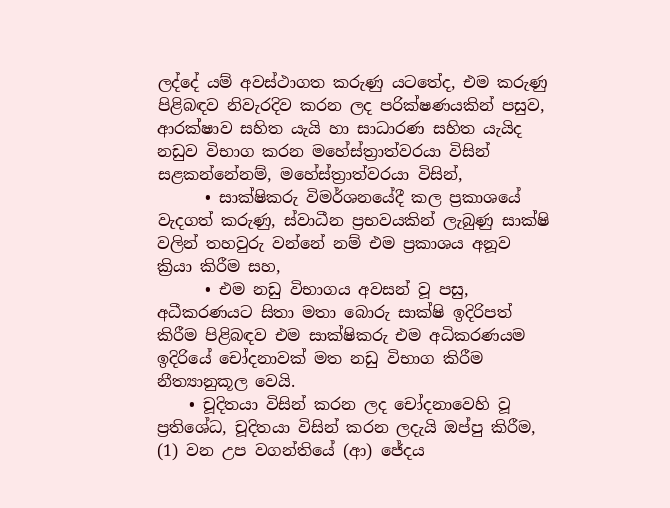ලද්දේ යම් අවස්ථාගත කරුණු යටතේද, එම කරුණු පිළිබඳව නිවැරදිව කරන ලද පරික්ෂණයකින් පසුව, ආරක්ෂාව සහිත යැයි හා සාධාරණ සහිත යැයිද නඩුව විභාග කරන මහේස්ත්‍රාත්වරයා විසින් සළකන්නේනම්, මහේස්ත්‍රාත්වරයා විසින්,
      • සාක්ෂිකරු විමර්ශනයේදී කල ප්‍රකාශයේ වැදගත් කරුණු, ස්වාධීන ප්‍රභවයකින් ලැබුණු සාක්ෂි වලින් තහවුරු වන්නේ නම් එම ප්‍රකාශය අනූව ක්‍රියා කිරීම සහ,
      • එම නඩු විභාගය අවසන් වූ පසු, අධීකරණයට සිතා මතා බොරු සාක්ෂි ඉදිරිපත් කිරීම පිළිබඳව එම සාක්ෂිකරු එම අධිකරණයම ඉදිරියේ චෝදනාවක් මත නඩු විභාග කිරීම නීත්‍යානුකූල වෙයි.
    • චූදිතයා විසින් කරන ලද චෝදනාවෙහි වූ ප්‍රතිශේධ, චූදිතයා විසින් කරන ලදැයි ඔප්පු කිරීම, (1) වන උප වගන්තියේ (ආ) ජේදය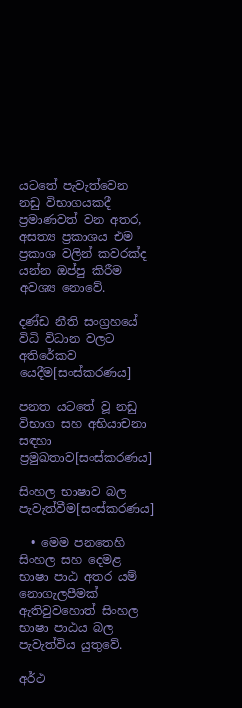යටතේ පැවැත්වෙන නඩු විභාගයකදී ප්‍රමාණවත් වන අතර, අසත්‍ය ප්‍රකාශය එම ප්‍රකාශ වලින් කවරක්ද යන්න ඔප්පු කිරීම අවශ්‍ය නොවේ.

දණ්ඩ නීති සංග්‍රහයේ විධි විධාන වලට අතිරේකව යෙදීම[සංස්කරණය]

පනත යටතේ වූ නඩු විභාග සහ අභියාචනා සඳහා ප්‍රමුඛතාව[සංස්කරණය]

සිංහල භාෂාව බල පැවැත්වීම[සංස්කරණය]

  • මෙම පනතෙහි සිංහල සහ දෙමළ භාෂා පාඨ අතර යම් නොගැලපීමක් ඇතිවුවහොත් සිංහල භාෂා පාඨය බල පැවැත්විය යුතුවේ.

අර්ථ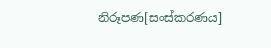නිරූපණ[සංස්කරණය]